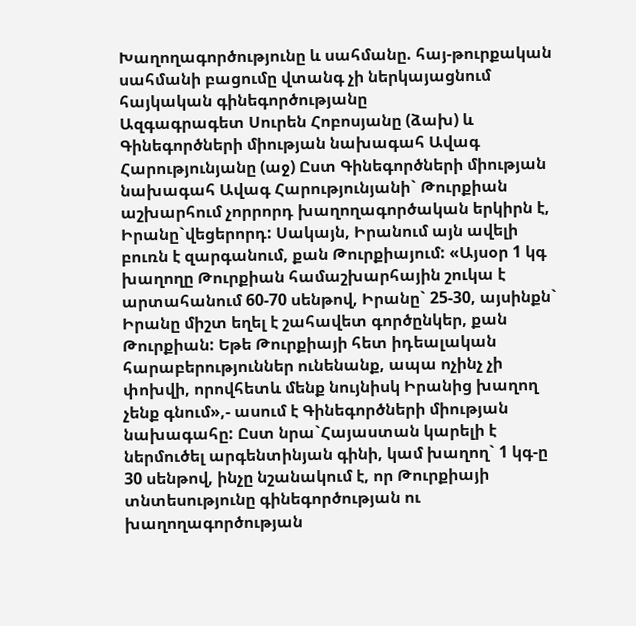Խաղողագործությունը և սահմանը. հայ-թուրքական սահմանի բացումը վտանգ չի ներկայացնում հայկական գինեգործությանը
Ազգագրագետ Սուրեն Հոբոսյանը (ձախ) և Գինեգործների միության նախագահ Ավագ Հարությունյանը (աջ) Ըստ Գինեգործների միության նախագահ Ավագ Հարությունյանի` Թուրքիան աշխարհում չորրորդ խաղողագործական երկիրն է, Իրանը`վեցերորդ: Սակայն, Իրանում այն ավելի բուռն է զարգանում, քան Թուրքիայում: «Այսօր 1 կգ խաղողը Թուրքիան համաշխարհային շուկա է արտահանում 60-70 սենթով, Իրանը` 25-30, այսինքն` Իրանը միշտ եղել է շահավետ գործընկեր, քան Թուրքիան: Եթե Թուրքիայի հետ իդեալական հարաբերություններ ունենանք, ապա ոչինչ չի փոխվի, որովհետև մենք նույնիսկ Իրանից խաղող չենք գնում»,- ասում է Գինեգործների միության նախագահը: Ըստ նրա`Հայաստան կարելի է ներմուծել արգենտինյան գինի, կամ խաղող` 1 կգ-ը 30 սենթով, ինչը նշանակում է, որ Թուրքիայի տնտեսությունը գինեգործության ու խաղողագործության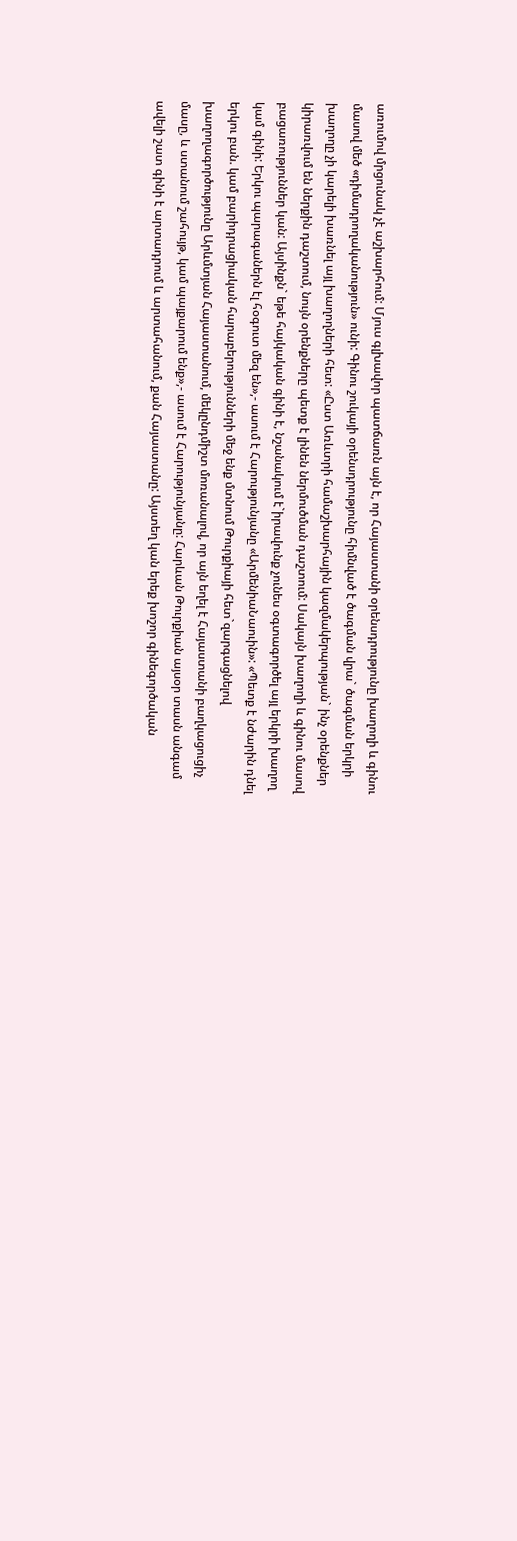առումով մրցունակ չէ աշխարհում: Մյուս գլխավոր պատճառն այն է, որ Հայաստանի օրենսդրությունը խաղողի և գինու մասով մեծ «դիմադրողականություն» ունի: Գինու շուկայի օրենսդրությունը հիմնված է ծագման վրա` ծագման երկրի խաղողը չի կարելի խառնել այլ խաղողների հետ: «Ըստ Առևտրի համաշխարհային կազմակերպության` ինչ օրենքներ կիրառվում են ներքին դաշտում, նույն օրենքները պետք է լինեն ներմուծման դաշտում: Սակայն խաղողի և գինու մասով բացառություններ կան: Այսինքն` եթե հայկական գինի է, նշանակում է`իրավունք չունես օգտագործել այլ երկրի խաղող կամ գինի: Երկու պարագաներն էլ հօգուտ մեզ են»,- ասում է Հարությունյանը «ԱրմենիաՆաուին»: «Պետք է նժարին դնել երկու բան. կամ բարիդրացիական հարաբերությունների մեջ ենք մտնում Թուրքիայի հետ`զարգացնելով խաղողագործությունը Արևմտյան Հայաստանում, մեկընդմիշտ մոռանալով, որ այն եղել է Հայաստանի բաղկացուցիչ մասը, և ստանում շահույթ, կամ պայքարում ենք»,- ասում է Հարությունյանը: Հարևան Թուրքիան այսօր տասն անգամ ավելի շատ գինի է արտադրում և արտահանում, քան Հայաստանը: Այստեղ կան երեք խոշոր գինեգործական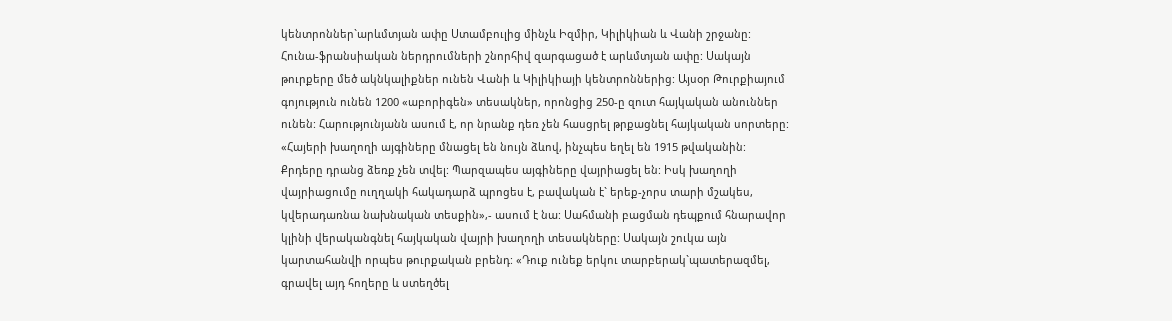կենտրոններ`արևմտյան ափը Ստամբուլից մինչև Իզմիր, Կիլիկիան և Վանի շրջանը: Հունա-ֆրանսիական ներդրումների շնորհիվ զարգացած է արևմտյան ափը: Սակայն թուրքերը մեծ ակնկալիքներ ունեն Վանի և Կիլիկիայի կենտրոններից: Այսօր Թուրքիայում գոյություն ունեն 1200 «աբորիգեն» տեսակներ, որոնցից 250-ը զուտ հայկական անուններ ունեն: Հարությունյանն ասում է, որ նրանք դեռ չեն հասցրել թրքացնել հայկական սորտերը: «Հայերի խաղողի այգիները մնացել են նույն ձևով, ինչպես եղել են 1915 թվականին: Քրդերը դրանց ձեռք չեն տվել: Պարզապես այգիները վայրիացել են: Իսկ խաղողի վայրիացումը ուղղակի հակադարձ պրոցես է, բավական է` երեք-չորս տարի մշակես, կվերադառնա նախնական տեսքին»,- ասում է նա: Սահմանի բացման դեպքում հնարավոր կլինի վերականգնել հայկական վայրի խաղողի տեսակները: Սակայն շուկա այն կարտահանվի որպես թուրքական բրենդ: «Դուք ունեք երկու տարբերակ`պատերազմել, գրավել այդ հողերը և ստեղծել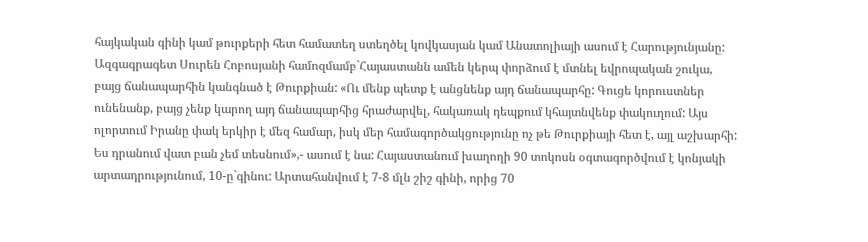հայկական գինի կամ թուրքերի հետ համատեղ ստեղծել կովկասյան կամ Անատոլիայի ասում է Հարությունյանը: Ազգագրագետ Սուրեն Հոբոսյանի համոզմամբ`Հայաստանն ամեն կերպ փորձում է մտնել եվրոպական շուկա, բայց ճանապարհին կանգնած է Թուրքիան: «Ու մենք պետք է անցնենք այդ ճանապարհը: Գուցե կորուստներ ունենանք, բայց չենք կարող այդ ճանապարհից հրաժարվել, հակառակ դեպքում կհայտնվենք փակուղում: Այս ոլորտում Իրանը փակ երկիր է մեզ համար, իսկ մեր համագործակցությունը ոչ թե Թուրքիայի հետ է, այլ աշխարհի: Ես դրանում վատ բան չեմ տեսնում»,- ասում է նա: Հայաստանում խաղողի 90 տոկոսն օգտագործվում է կոնյակի արտադրությունում, 10-ը`գինու: Արտահանվում է 7-8 մլն շիշ գինի, որից 70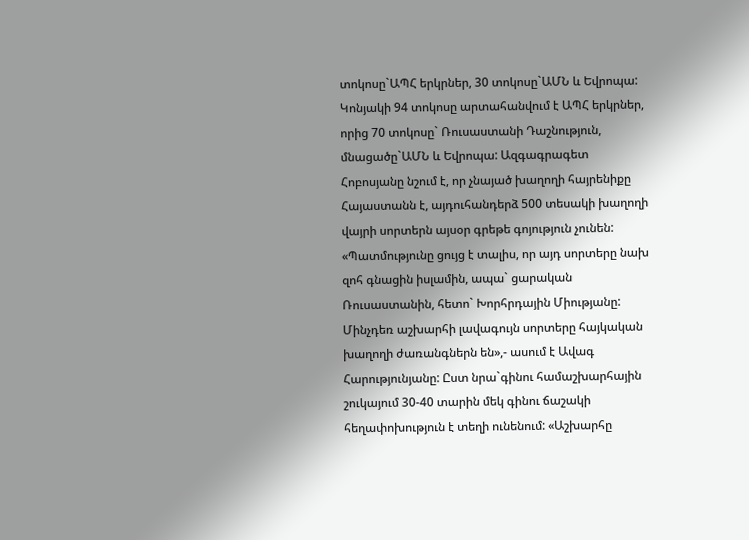տոկոսը`ԱՊՀ երկրներ, 30 տոկոսը`ԱՄՆ և Եվրոպա: Կոնյակի 94 տոկոսը արտահանվում է ԱՊՀ երկրներ, որից 70 տոկոսը` Ռուսաստանի Դաշնություն, մնացածը`ԱՄՆ և Եվրոպա: Ազգագրագետ Հոբոսյանը նշում է, որ չնայած խաղողի հայրենիքը Հայաստանն է, այդուհանդերձ 500 տեսակի խաղողի վայրի սորտերն այսօր գրեթե գոյություն չունեն: «Պատմությունը ցույց է տալիս, որ այդ սորտերը նախ զոհ գնացին իսլամին, ապա` ցարական Ռուսաստանին, հետո` Խորհրդային Միությանը: Մինչդեռ աշխարհի լավագույն սորտերը հայկական խաղողի ժառանգներն են»,- ասում է Ավագ Հարությունյանը: Ըստ նրա`գինու համաշխարհային շուկայում 30-40 տարին մեկ գինու ճաշակի հեղափոխություն է տեղի ունենում: «Աշխարհը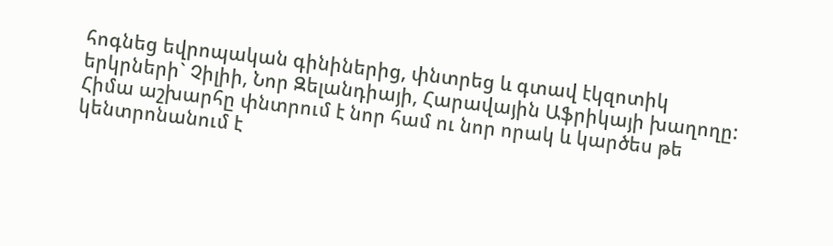հոգնեց եվրոպական գինիներից, փնտրեց և գտավ էկզոտիկ երկրների` Չիլիի, Նոր Զելանդիայի, Հարավային Աֆրիկայի խաղողը: Հիմա աշխարհը փնտրում է նոր համ ու նոր որակ և կարծես թե կենտրոնանում է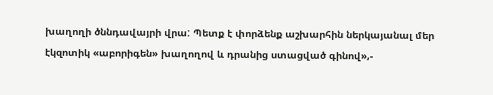խաղողի ծննդավայրի վրա: Պետք է փորձենք աշխարհին ներկայանալ մեր էկզոտիկ «աբորիգեն» խաղողով և դրանից ստացված գինով»,-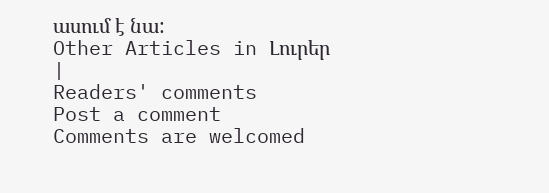ասում է նա:
Other Articles in Լուրեր
|
Readers' comments
Post a comment
Comments are welcomed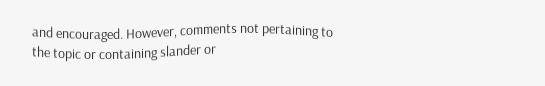and encouraged. However, comments not pertaining to the topic or containing slander or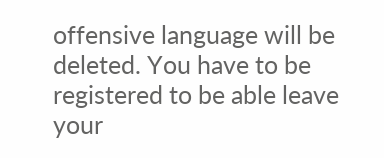offensive language will be deleted. You have to be registered to be able leave your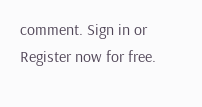comment. Sign in or Register now for free.